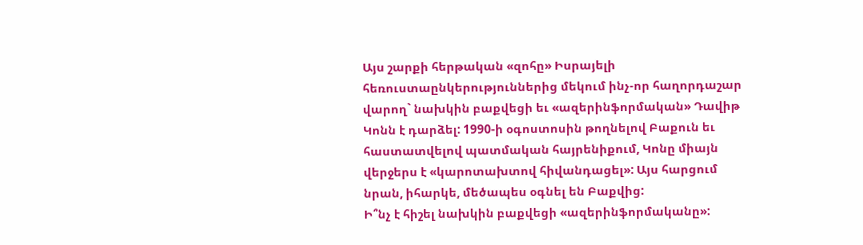Այս շարքի հերթական «զոհը» Իսրայելի հեռուստաընկերություններից մեկում ինչ-որ հաղորդաշար վարող` նախկին բաքվեցի եւ «ազերինֆորմական» Դավիթ Կոնն է դարձել: 1990-ի օգոստոսին թողնելով Բաքուն եւ հաստատվելով պատմական հայրենիքում, Կոնը միայն վերջերս է «կարոտախտով հիվանդացել»: Այս հարցում նրան, իհարկե, մեծապես օգնել են Բաքվից:
Ի՞նչ է հիշել նախկին բաքվեցի «ազերինֆորմականը»: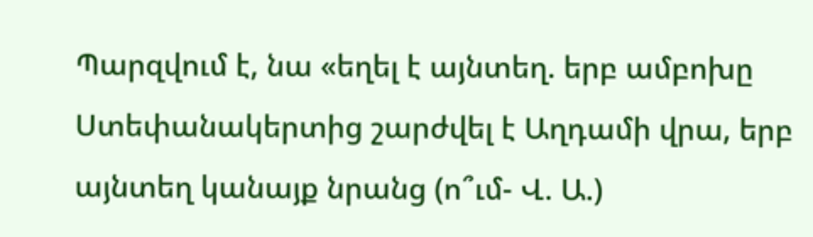Պարզվում է, նա «եղել է այնտեղ. երբ ամբոխը Ստեփանակերտից շարժվել է Աղդամի վրա, երբ այնտեղ կանայք նրանց (ո՞ւմ- Վ. Ա.)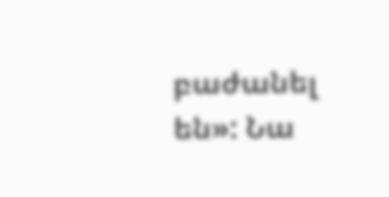բաժանել են»: Նա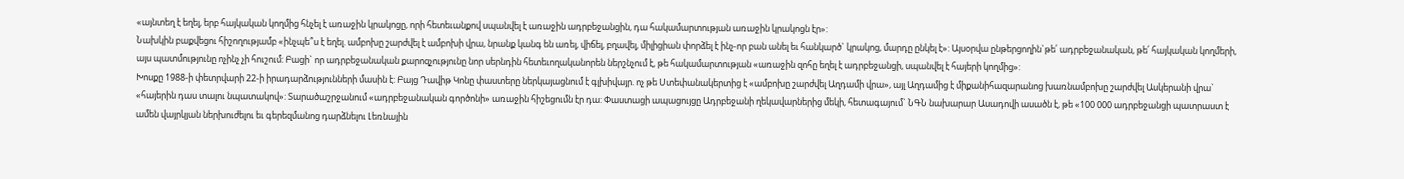«այնտեղ է եղել, երբ հայկական կողմից հնչել է առաջին կրակոցը, որի հետեւանքով սպանվել է առաջին ադրբեջանցին, դա հակամարտության առաջին կրակոցն էր»:
Նախկին բաքվեցու հիշողությամբ «ինչպե՞ս է եղել. ամբոխը շարժվել է ամբոխի վրա, նրանք կանգ են առել, վիճել, բղավել, միլիցիան փորձել է ինչ-որ բան անել եւ հանկարծ` կրակոց, մարդը ընկել է»: Այսօրվա ընթերցողին`թե՛ ադրբեջանական, թե՛ հայկական կողմերի, այս պատմությունը ոչինչ չի հուշում: Բացի` որ ադրբեջանական քարոզչությունը նոր սերնդին հետեւողականորեն ներշնչում է, թե հակամարտության «առաջին զոհը եղել է ադրբեջանցի, սպանվել է հայերի կողմից»:
Խոսքը 1988-ի փետրվարի 22-ի իրադարձությունների մասին է: Բայց Դավիթ Կոնը փաստերը ներկայացնում է գլխիվայր. ոչ թե Ստեփանակերտից է «ամբոխը շարժվել Աղդամի վրա», այլ Աղդամից է միքանիհազարանոց խառնամբոխը շարժվել Ասկերանի վրա` «հայերին դաս տալու նպատակով»: Տարածաշրջանում «ադրբեջանական գործոնի» առաջին հիշեցումն էր դա: Փաստացի ապացույցը Ադրբեջանի ղեկավարներից մեկի, հետագայում` ՆԳՆ նախարար Ասադովի ասածն է, թե «100 000 ադրբեջանցի պատրաստ է ամեն վայրկյան ներխուժելու եւ գերեզմանոց դարձնելու Լեռնային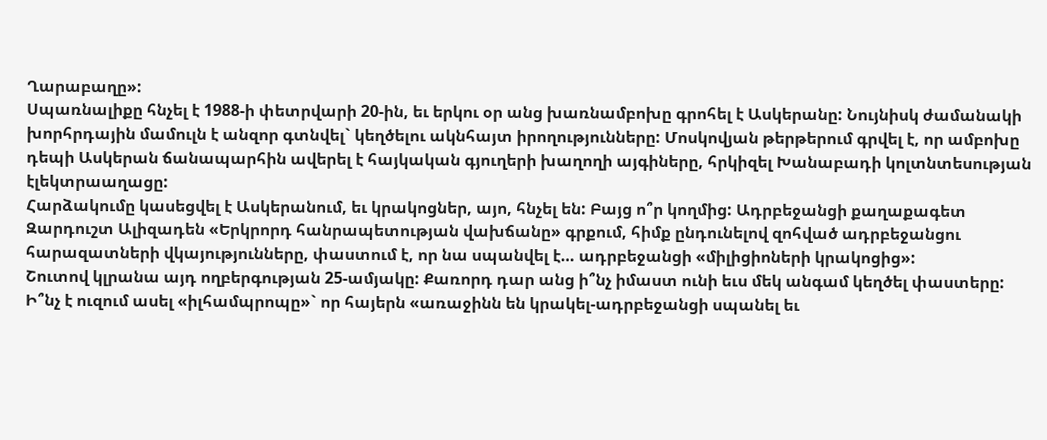Ղարաբաղը»:
Սպառնալիքը հնչել է 1988-ի փետրվարի 20-ին, եւ երկու օր անց խառնամբոխը գրոհել է Ասկերանը: Նույնիսկ ժամանակի խորհրդային մամուլն է անզոր գտնվել` կեղծելու ակնհայտ իրողությունները: Մոսկովյան թերթերում գրվել է, որ ամբոխը դեպի Ասկերան ճանապարհին ավերել է հայկական գյուղերի խաղողի այգիները, հրկիզել Խանաբադի կոլտնտեսության էլեկտրաաղացը:
Հարձակումը կասեցվել է Ասկերանում, եւ կրակոցներ, այո, հնչել են: Բայց ո՞ր կողմից: Ադրբեջանցի քաղաքագետ Զարդուշտ Ալիզադեն «Երկրորդ հանրապետության վախճանը» գրքում, հիմք ընդունելով զոհված ադրբեջանցու հարազատների վկայությունները, փաստում է, որ նա սպանվել է… ադրբեջանցի «միլիցիոների կրակոցից»:
Շուտով կլրանա այդ ողբերգության 25-ամյակը: Քառորդ դար անց ի՞նչ իմաստ ունի եւս մեկ անգամ կեղծել փաստերը: Ի՞նչ է ուզում ասել «իլհամպրոպը»` որ հայերն «առաջինն են կրակել-ադրբեջանցի սպանել եւ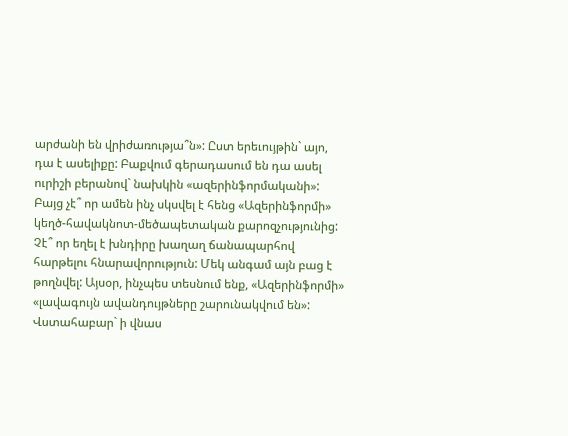արժանի են վրիժառությա՞ն»: Ըստ երեւույթին` այո, դա է ասելիքը: Բաքվում գերադասում են դա ասել ուրիշի բերանով` նախկին «ազերինֆորմականի»: Բայց չէ՞ որ ամեն ինչ սկսվել է հենց «Ազերինֆորմի» կեղծ-հավակնոտ-մեծապետական քարոզչությունից: Չէ՞ որ եղել է խնդիրը խաղաղ ճանապարհով հարթելու հնարավորություն: Մեկ անգամ այն բաց է թողնվել: Այսօր, ինչպես տեսնում ենք, «Ազերինֆորմի» «լավագույն ավանդույթները շարունակվում են»: Վստահաբար` ի վնաս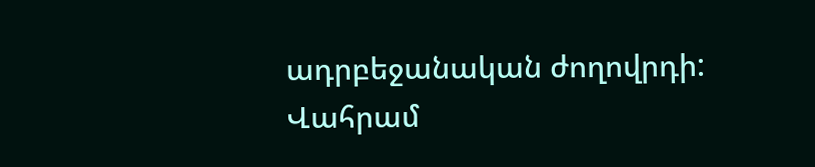ադրբեջանական ժողովրդի:
Վահրամ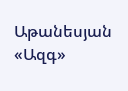Աթանեսյան
«Ազգ»